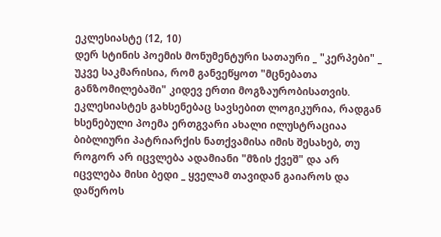ეკლესიასტე (12, 10)
დერ სტინის პოემის მონუმენტური სათაური _ "კერპები" _ უკვე საკმარისია, რომ განვეწყოთ "მცნებათა განზომილებაში" კიდევ ერთი მოგზაურობისათვის. ეკლესიასტეს გახსენებაც სავსებით ლოგიკურია, რადგან ხსენებული პოემა ერთგვარი ახალი ილუსტრაციაა ბიბლიური პატრიარქის ნათქვამისა იმის შესახებ, თუ როგორ არ იცვლება ადამიანი "მზის ქვეშ" და არ იცვლება მისი ბედი _ ყველამ თავიდან გაიაროს და დაწეროს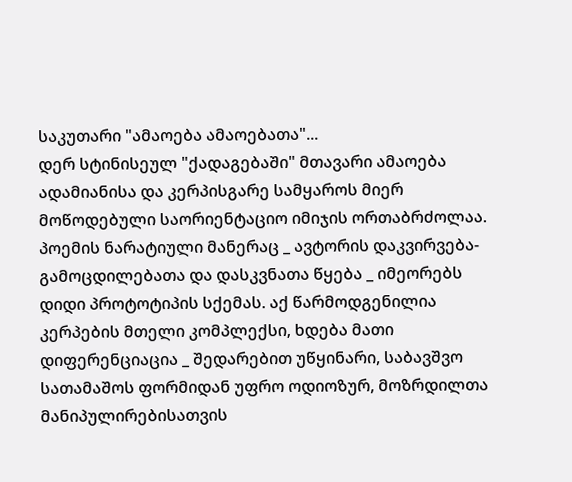საკუთარი "ამაოება ამაოებათა"...
დერ სტინისეულ "ქადაგებაში" მთავარი ამაოება ადამიანისა და კერპისგარე სამყაროს მიერ მოწოდებული საორიენტაციო იმიჯის ორთაბრძოლაა. პოემის ნარატიული მანერაც _ ავტორის დაკვირვება-გამოცდილებათა და დასკვნათა წყება _ იმეორებს დიდი პროტოტიპის სქემას. აქ წარმოდგენილია კერპების მთელი კომპლექსი, ხდება მათი დიფერენციაცია _ შედარებით უწყინარი, საბავშვო სათამაშოს ფორმიდან უფრო ოდიოზურ, მოზრდილთა მანიპულირებისათვის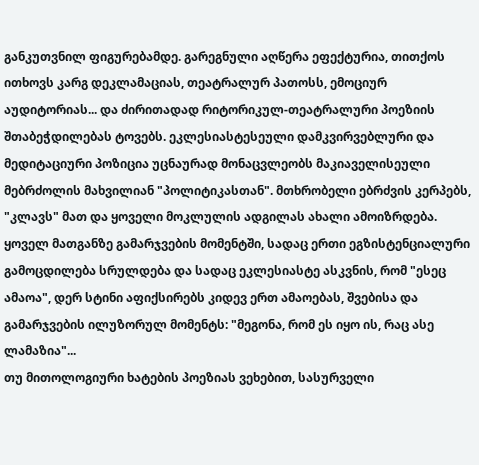განკუთვნილ ფიგურებამდე. გარეგნული აღწერა ეფექტურია, თითქოს ითხოვს კარგ დეკლამაციას, თეატრალურ პათოსს, ემოციურ აუდიტორიას... და ძირითადად რიტორიკულ-თეატრალური პოეზიის შთაბეჭდილებას ტოვებს. ეკლესიასტესეული დამკვირვებლური და მედიტაციური პოზიცია უცნაურად მონაცვლეობს მაკიაველისეული მებრძოლის მახვილიან "პოლიტიკასთან". მთხრობელი ებრძვის კერპებს, "კლავს" მათ და ყოველი მოკლულის ადგილას ახალი ამოიზრდება. ყოველ მათგანზე გამარჯვების მომენტში, სადაც ერთი ეგზისტენციალური გამოცდილება სრულდება და სადაც ეკლესიასტე ასკვნის, რომ "ესეც ამაოა", დერ სტინი აფიქსირებს კიდევ ერთ ამაოებას, შვებისა და გამარჯვების ილუზორულ მომენტს: "მეგონა, რომ ეს იყო ის, რაც ასე ლამაზია"...
თუ მითოლოგიური ხატების პოეზიას ვეხებით, სასურველი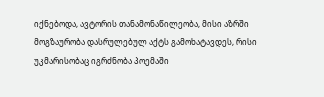იქნებოდა, ავტორის თანამონაწილეობა, მისი აზრში მოგზაურობა დასრულებულ აქტს გამოხატავდეს, რისი უკმარისობაც იგრძნობა პოემაში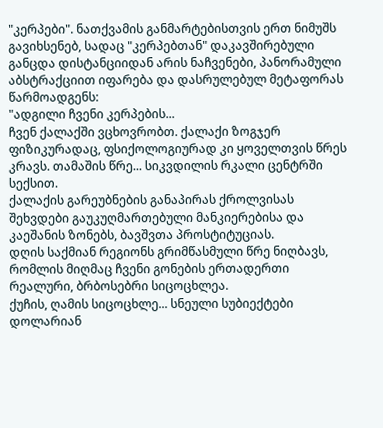"კერპები". ნათქვამის განმარტებისთვის ერთ ნიმუშს გავიხსენებ, სადაც "კერპებთან" დაკავშირებული განცდა დისტანციიდან არის ნაჩვენები, პანორამული აბსტრაქციით იფარება და დასრულებულ მეტაფორას წარმოადგენს:
"ადგილი ჩვენი კერპების...
ჩვენ ქალაქში ვცხოვრობთ. ქალაქი ზოგჯერ ფიზიკურადაც, ფსიქოლოგიურად კი ყოველთვის წრეს კრავს. თამაშის წრე... სიკვდილის რკალი ცენტრში სექსით.
ქალაქის გარეუბნების განაპირას ქროლვისას შეხვდები გაუკუღმართებული მანკიერებისა და კაეშანის ზონებს, ბავშვთა პროსტიტუციას.
დღის საქმიან რეგიონს გრიმწასმული წრე ნიღბავს, რომლის მიღმაც ჩვენი გონების ერთადერთი რეალური, ბრბოსებრი სიცოცხლეა.
ქუჩის, ღამის სიცოცხლე... სნეული სუბიექტები დოლარიან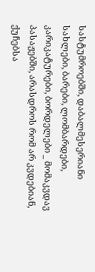სასტუმროებში, დაბალმესერიანი სახლები, ბარები, ლომბარდები, კარიკატურები, ბორდელები _ მომაკვდავ პასაჟებში, არასდროს რომ არ კვდებიან, ქუჩებსა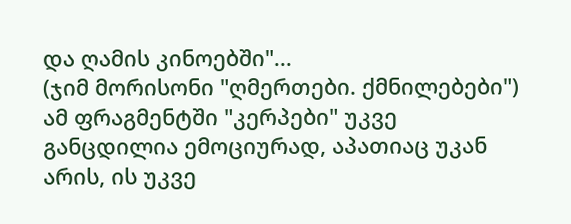და ღამის კინოებში"...
(ჯიმ მორისონი "ღმერთები. ქმნილებები")
ამ ფრაგმენტში "კერპები" უკვე განცდილია ემოციურად, აპათიაც უკან არის, ის უკვე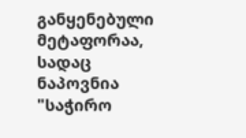განყენებული მეტაფორაა, სადაც ნაპოვნია "საჭირო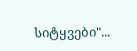სიტყვები"...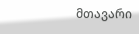მთავარი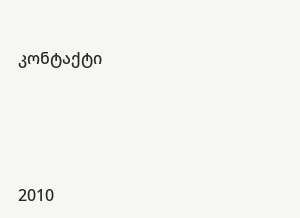კონტაქტი




2010